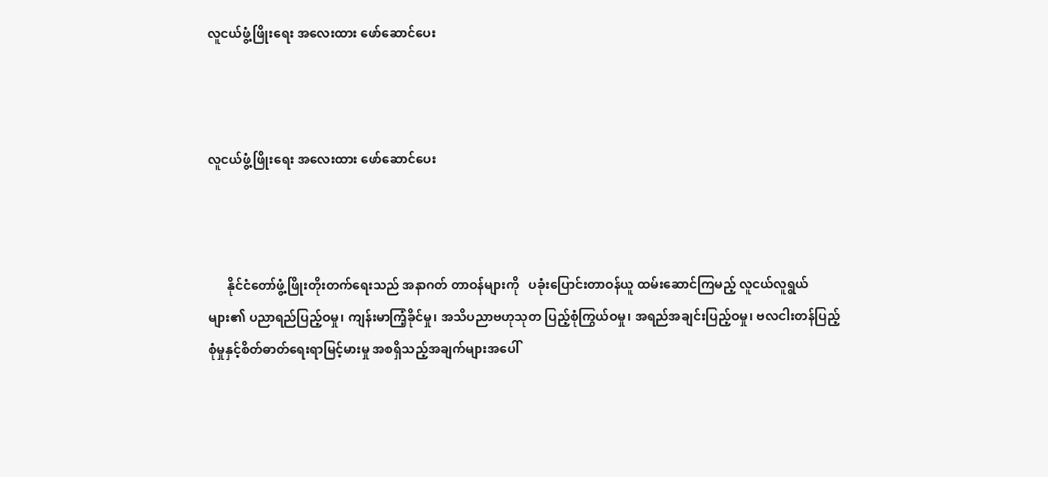လူငယ်ဖွံ့ဖြိုးရေး အလေးထား ဖော်ဆောင်ပေး



လူငယ်ဖွံ့ဖြိုးရေး အလေးထား ဖော်ဆောင်ပေး



      နိုင်ငံတော်ဖွံ့ဖြိုးတိုးတက်ရေးသည် အနာဂတ် တာဝန်များကို   ပခုံးပြောင်းတာဝန်ယူ ထမ်းဆောင်ကြမည့် လူငယ်လူရွယ်များ၏ ပညာရည်ပြည့်ဝမှု၊ ကျန်းမာကြံ့ခိုင်မှု၊ အသိပညာဗဟုသုတ ပြည့်စုံကြွယ်ဝမှု၊ အရည်အချင်းပြည့်ဝမှု၊ ဗလငါးတန်ပြည့်စုံမှုနှင့်စိတ်ဓာတ်ရေးရာမြင့်မားမှု အစရှိသည့်အချက်များအပေါ်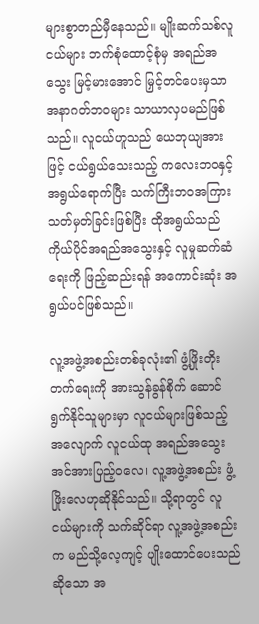များစွာတည်မှီနေသည်။ မျိုးဆက်သစ်လူငယ်များ ဘက်စုံထောင့်စုံမှ အရည်အသွေး မြင့်မားအောင် မြှင့်တင်ပေးမှသာ  အနာဂတ်ဘဝများ သာယာလှပမည်ဖြစ်သည်။ လူငယ်ဟူသည် ယေဘုယျအားဖြင့် ငယ်ရွယ်သေးသည့် ကလေးဘဝနှင့် အရွယ်ရောက်ပြီး သက်ကြီးဘဝအကြား သတ်မှတ်ခြင်းဖြစ်ပြီး ထိုအရွယ်သည် ကိုယ်ပိုင်အရည်အသွေးနှင့် လူမှုဆက်ဆံရေးကို ဖြည့်ဆည်းရန် အကောင်းဆုံး အရွယ်ပင်ဖြစ်သည်။

လူ့အဖွဲ့အစည်းတစ်ခုလုံး၏ ဖွံ့ဖြိုးတိုးတက်ရေးကို အားသွန်ခွန်စိုက် ဆောင်ရွက်နိုင်သူများမှာ လူငယ်များဖြစ်သည့်အလျောက် လူငယ်ထု အရည်အသွေး အင်အားပြည့်ဝလေ၊ လူ့အဖွဲ့အစည်း ဖွံ့ဖြိုးလေဟုဆိုနိုင်သည်။ သို့ရာတွင် လူငယ်များကို သက်ဆိုင်ရာ လူ့အဖွဲ့အစည်းက မည်သို့လေ့ကျင့် ပျိုးထောင်ပေးသည်ဆိုသော အ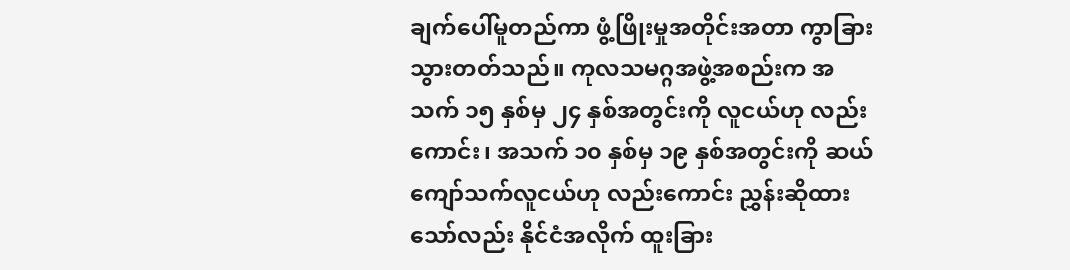ချက်ပေါ်မူတည်ကာ ဖွံ့ဖြိုးမှုအတိုင်းအတာ ကွာခြားသွားတတ်သည်။ ကုလသမဂ္ဂအဖွဲ့အစည်းက အသက် ၁၅ နှစ်မှ ၂၄ နှစ်အတွင်းကို လူငယ်ဟု လည်းကောင်း၊ အသက် ၁၀ နှစ်မှ ၁၉ နှစ်အတွင်းကို ဆယ်ကျော်သက်လူငယ်ဟု လည်းကောင်း ညွှန်းဆိုထားသော်လည်း နိုင်ငံအလိုက် ထူးခြား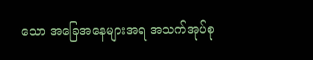သော အခြေအနေများအရ အသက်အုပ်စု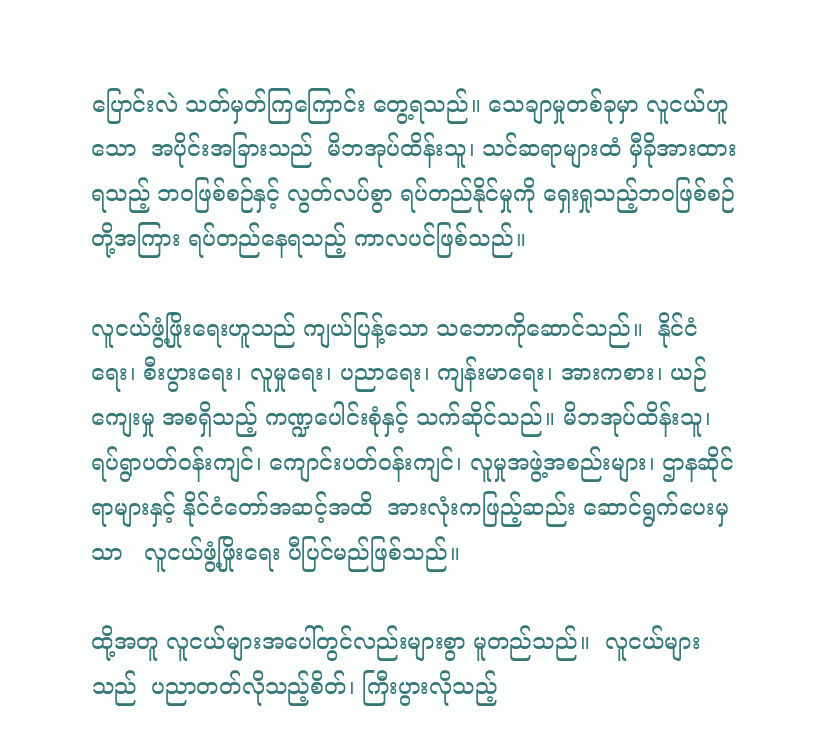ပြောင်းလဲ သတ်မှတ်ကြကြောင်း တွေ့ရသည်။ သေချာမှုတစ်ခုမှာ လူငယ်ဟူသော  အပိုင်းအခြားသည်  မိဘအုပ်ထိန်းသူ၊ သင်ဆရာများထံ မှီခိုအားထားရသည့် ဘဝဖြစ်စဉ်နှင့် လွတ်လပ်စွာ ရပ်တည်နိုင်မှုကို ရှေးရှုသည့်ဘဝဖြစ်စဉ်တို့အကြား ရပ်တည်နေရသည့် ကာလပင်ဖြစ်သည်။

လူငယ်ဖွံ့ဖြိုးရေးဟူသည် ကျယ်ပြန့်သော သဘောကိုဆောင်သည်။  နိုင်ငံရေး၊ စီးပွားရေး၊ လူမှုရေး၊ ပညာရေး၊ ကျန်းမာရေး၊ အားကစား၊ ယဉ်ကျေးမှု အစရှိသည့် ကဏ္ဍပေါင်းစုံနှင့် သက်ဆိုင်သည်။ မိဘအုပ်ထိန်းသူ၊ ရပ်ရွာပတ်ဝန်းကျင်၊ ကျောင်းပတ်ဝန်းကျင်၊ လူမှုအဖွဲ့အစည်းများ၊ ဌာနဆိုင်ရာများနှင့် နိုင်ငံတော်အဆင့်အထိ  အားလုံးကဖြည့်ဆည်း ဆောင်ရွက်ပေးမှသာ   လူငယ်ဖွံ့ဖြိုးရေး ပီပြင်မည်ဖြစ်သည်။

ထို့အတူ လူငယ်များအပေါ်တွင်လည်းများစွာ မူတည်သည်။  လူငယ်များသည်  ပညာတတ်လိုသည့်စိတ်၊ ကြီးပွားလိုသည့်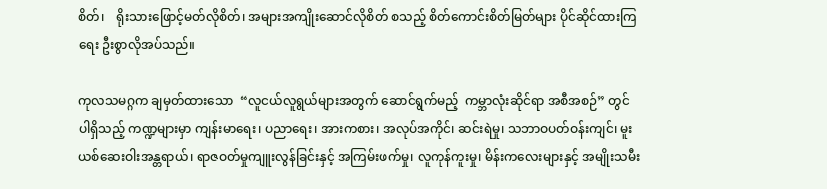စိတ်၊    ရိုးသားဖြောင့်မတ်လိုစိတ်၊ အများအကျိုးဆောင်လိုစိတ် စသည့် စိတ်ကောင်းစိတ်မြတ်များ ပိုင်ဆိုင်ထားကြရေး ဦးစွာလိုအပ်သည်။

ကုလသမဂ္ဂက ချမှတ်ထားသော  “လူငယ်လူရွယ်များအတွက် ဆောင်ရွက်မည့်  ကမ္ဘာလုံးဆိုင်ရာ အစီအစဉ်” တွင် ပါရှိသည့် ကဏ္ဍများမှာ ကျန်းမာရေး၊ ပညာရေး၊ အားကစား၊ အလုပ်အကိုင်၊ ဆင်းရဲမှု၊ သဘာဝပတ်ဝန်းကျင်၊ မူးယစ်ဆေးဝါးအန္တရာယ်၊ ရာဇဝတ်မှုကျူးလွန်ခြင်းနှင့် အကြမ်းဖက်မှု၊ လူကုန်ကူးမှု၊ မိန်းကလေးများနှင့် အမျိုးသမီး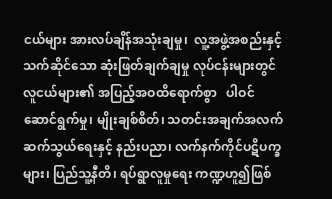ငယ်များ အားလပ်ချိန်အသုံးချမှု၊  လူ့အဖွဲ့အစည်းနှင့် သက်ဆိုင်သော ဆုံးဖြတ်ချက်ချမှု လုပ်ငန်းများတွင်   လူငယ်များ၏ အပြည့်အဝထိရောက်စွာ   ပါဝင်ဆောင်ရွက်မှု၊ မျိုးချစ်စိတ်၊ သတင်းအချက်အလက် ဆက်သွယ်ရေးနှင့် နည်းပညာ၊ လက်နက်ကိုင်ပဋိပက္ခများ၊ ပြည်သူ့နီတိ၊ ရပ်ရွာလူမှုရေး ကဏ္ဍဟူ၍ဖြစ်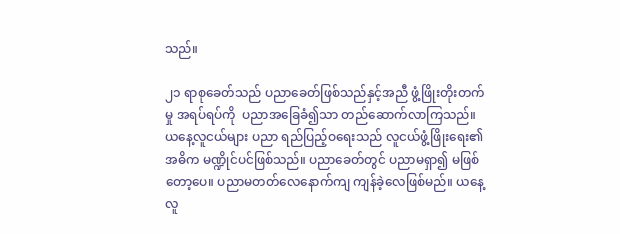သည်။

၂၁ ရာစုခေတ်သည် ပညာခေတ်ဖြစ်သည်နှင့်အညီ ဖွံ့ဖြိုးတိုးတက်မှု အရပ်ရပ်ကို  ပညာအခြေခံ၍သာ တည်ဆောက်လာကြသည်။ ယနေ့လူငယ်များ ပညာ ရည်ပြည့်ဝရေးသည် လူငယ်ဖွံ့ဖြိုးရေး၏ အဓိက မဏ္ဍိုင်ပင်ဖြစ်သည်။ ပညာခေတ်တွင် ပညာမရှာ၍ မဖြစ်တော့ပေ။ ပညာမတတ်လေနောက်ကျ ကျန်ခဲ့လေဖြစ်မည်။ ယနေ့လူ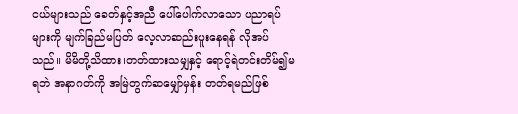ငယ်များသည် ခေတ်နှင့်အညီ ပေါ်ပေါက်လာသော ပညာရပ်များကို မျက်ခြည်မပြတ် လေ့လာဆည်းပူးနေရန် လိုအပ်သည်။ မိမိတို့သိထား၊တတ်ထားသမျှနှင့် ရောင့်ရဲတင်းတိမ်၍မရဘဲ အနာဂတ်ကို အမြဲတွက်ဆမျှော်မှန်း တတ်ရမည်ဖြစ်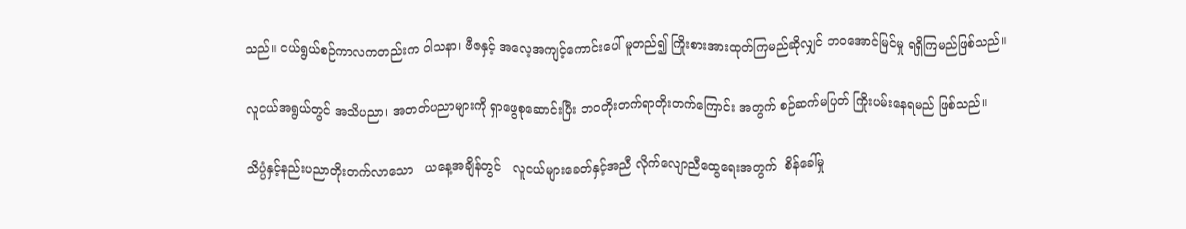သည်။ ငယ်ရွယ်စဉ်ကာလကတည်းက ဝါသနာ၊ ဗီဇနှင့် အလေ့အကျင့်ကောင်းပေါ် မူတည်၍ ကြိုးစားအားထုတ်ကြမည်ဆိုလျှင် ဘဝအောင်မြင်မှု ရရှိကြမည်ဖြစ်သည်။

လူငယ်အရွယ်တွင် အသိပညာ၊ အတတ်ပညာများကို ရှာဖွေစုဆောင်းပြီး ဘဝတိုးတက်ရာတိုးတက်ကြောင်း အတွက် စဉ်ဆက်မပြတ် ကြိုးပမ်းနေရမည် ဖြစ်သည်။

သိပ္ပံနှင့်နည်းပညာတိုးတက်လာသော   ယနေ့အချိန်တွင်   လူငယ်များခေတ်နှင့်အညီ လိုက်လျောညီထွေရေးအတွက်  စိန်ခေါ်မှု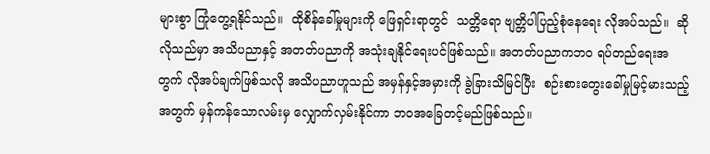များစွာ ကြုံတွေ့ရနိုင်သည်။  ထိုစိန်ခေါ်မှုများကို ဖြေရှင်းရာတွင်  သတ္တိရော ဗျတ္တိပါပြည့်စုံနေရေး လိုအပ်သည်။  ဆိုလိုသည်မှာ အသိပညာနှင့် အတတ်ပညာကို အသုံးချနိုင်ရေးပင်ဖြစ်သည်။ အတတ်ပညာကဘဝ ရပ်တည်ရေးအတွက် လိုအပ်ချက်ဖြစ်သလို အသိပညာဟူသည် အမှန်နှင့်အမှားကို ခွဲခြားသိမြင်ပြီး  စဉ်းစားတွေးခေါ်မှုမြင့်မားသည့် အတွက် မှန်ကန်သောလမ်းမှ လျှောက်လှမ်းနိုင်ကာ ဘဝအခြေတင့်မည်ဖြစ်သည်။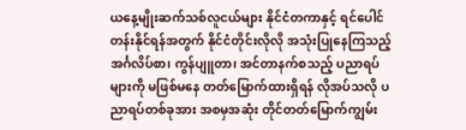ယနေ့မျိုးဆက်သစ်လူငယ်များ နိုင်ငံတကာနှင့် ရင်ပေါင်တန်းနိုင်ရန်အတွက် နိုင်ငံတိုင်းလိုလို အသုံးပြုနေကြသည့် အင်္ဂလိပ်စာ၊ ကွန်ပျူတာ၊ အင်တာနက်စသည့် ပညာရပ်များကို မဖြစ်မနေ တတ်မြောက်ထားရှိရန် လိုအပ်သလို ပညာရပ်တစ်ခုအား အစမှအဆုံး တိုင်တတ်မြောက်ကျွမ်း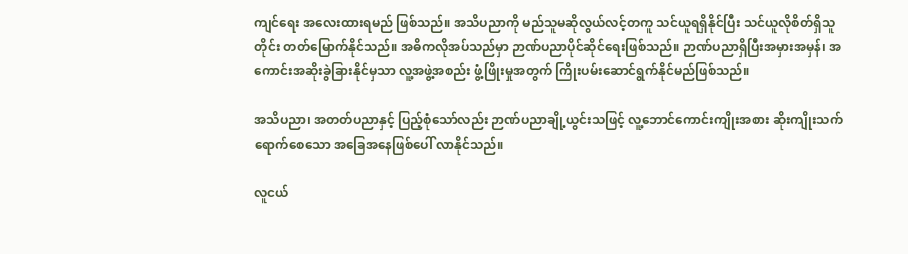ကျင်ရေး အလေးထားရမည် ဖြစ်သည်။ အသိပညာကို မည်သူမဆိုလွယ်လင့်တကူ သင်ယူရရှိနိုင်ပြီး သင်ယူလိုစိတ်ရှိသူတိုင်း တတ်မြောက်နိုင်သည်။ အဓိကလိုအပ်သည်မှာ ဉာဏ်ပညာပိုင်ဆိုင်ရေးဖြစ်သည်။ ဉာဏ်ပညာရှိပြီးအမှားအမှန်၊ အကောင်းအဆိုးခွဲခြားနိုင်မှသာ လူ့အဖွဲ့အစည်း ဖွံ့ဖြိုးမှုအတွက် ကြိုးပမ်းဆောင်ရွက်နိုင်မည်ဖြစ်သည်။

အသိပညာ၊ အတတ်ပညာနှင့် ပြည့်စုံသော်လည်း ဉာဏ်ပညာချို့ယွင်းသဖြင့် လူ့ဘောင်ကောင်းကျိုးအစား ဆိုးကျိုးသက်ရောက်စေသော အခြေအနေဖြစ်ပေါ် လာနိုင်သည်။

လူငယ်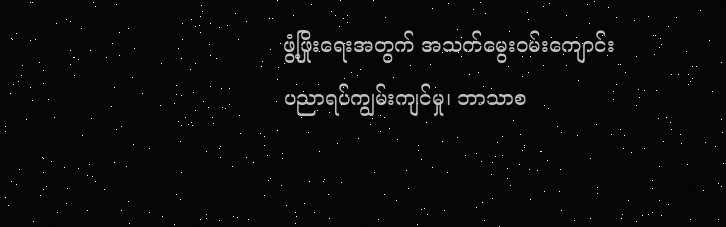ဖွံ့ဖြိုးရေးအတွက် အသက်မွေးဝမ်းကျောင်း ပညာရပ်ကျွမ်းကျင်မှု၊ ဘာသာစ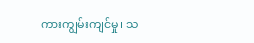ကားကျွမ်းကျင်မှု၊ သ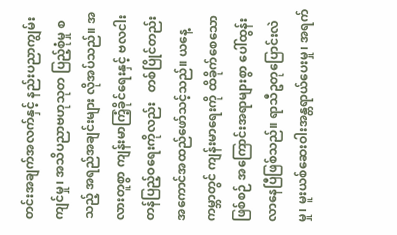တင်းအချက်အလက်နှင့် နည်းပညာကျွမ်းကျင်မှု၊ အသိပညာဗဟုသုတ ပြည့်စုံမှု စသည့် အရည်အချင်းများ လိုအပ်သည်။ အလားတူစွာ ကျန်းမာကြံ့ခိုင်ရေးနှင့် ဗလငါးတန်ပြည့်ဝရေးကိုလည်း   တစ်ပြိုင်တည်း အကောင်အထည်ဖော်သင့်သည်။ ယနေ့ကမ္ဘာတွင် ကျန်းမာရေးကို ထိခိုက်စေသောဖြစ်စဉ် အကြောင်းအရာများစွာ ပေါ်ထွန်းလာနေပြီဖြစ်သည်။ ရာသီဥတုပြောင်းလဲမှု၊ မူးယစ်ဆေးဝါးအန္တရာယ်ပေးမှု၊ အရက်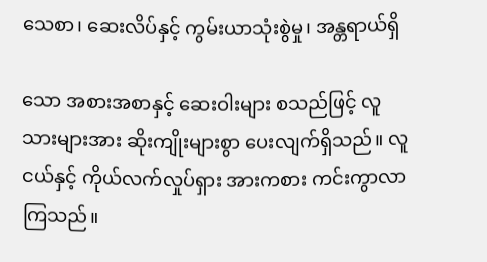သေစာ၊ ဆေးလိပ်နှင့် ကွမ်းယာသုံးစွဲမှု၊ အန္တရာယ်ရှိ

သော အစားအစာနှင့် ဆေးဝါးများ စသည်ဖြင့် လူသားများအား ဆိုးကျိုးများစွာ ပေးလျက်ရှိသည်။ လူငယ်နှင့် ကိုယ်လက်လှုပ်ရှား အားကစား ကင်းကွာလာကြသည်။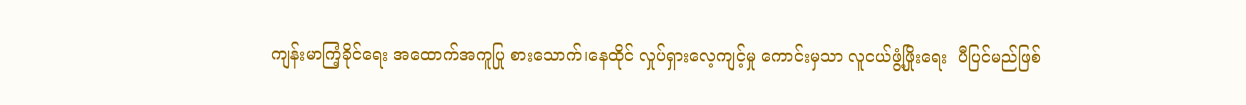ကျန်းမာကြံ့ခိုင်ရေး အထောက်အကူပြု စားသောက်၊နေထိုင် လှုပ်ရှားလေ့ကျင့်မှု ကောင်းမှသာ လူငယ်ဖွံ့ဖြိုးရေး  ပီပြင်မည်ဖြစ်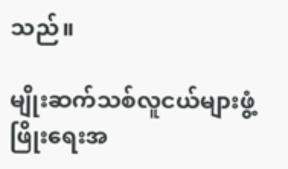သည်။

မျိုးဆက်သစ်လူငယ်များဖွံ့ဖြိုးရေးအ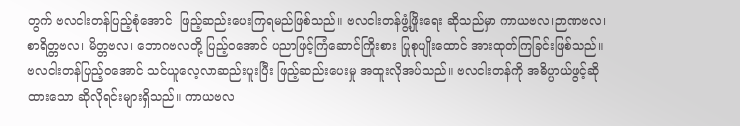တွက် ဗလငါးတန်ပြည့်စုံအောင်  ဖြည့်ဆည်းပေးကြရမည်ဖြစ်သည်။ ဗလငါးတန်ဖွံ့ဖြိုးရေး ဆိုသည်မှာ ကာယဗလ၊ဉာဏဗလ၊ စာရိတ္တဗလ၊ မိတ္တဗလ၊ ဘောဂဗလတို့ ပြည့်ဝအောင် ပညာဖြင့်ကြံဆောင်ကြိုးစား ပြုစုပျိုးထောင် အားထုတ်ကြခြင်းဖြစ်သည်။ ဗလငါးတန်ပြည့်ဝအောင် သင်ယူလေ့လာဆည်းပူးပြီး ဖြည့်ဆည်းပေးမှု အထူးလိုအပ်သည်။ ဗလငါးတန်ကို အဓိပ္ပာယ်ဖွင့်ဆိုထားသော ဆိုလိုရင်းများရှိသည်။ ကာယဗလ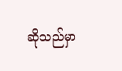ဆိုသည်မှာ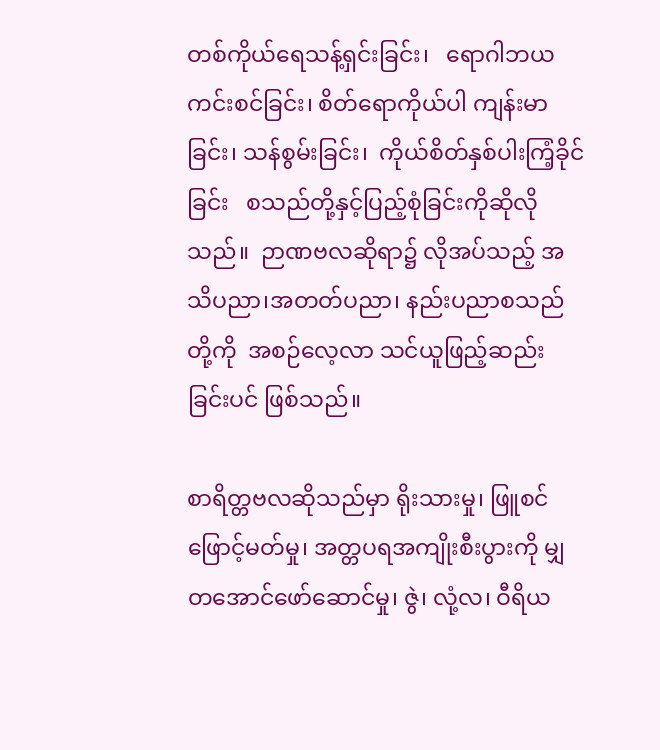တစ်ကိုယ်ရေသန့်ရှင်းခြင်း၊   ရောဂါဘယ ကင်းစင်ခြင်း၊ စိတ်ရောကိုယ်ပါ ကျန်းမာခြင်း၊ သန်စွမ်းခြင်း၊  ကိုယ်စိတ်နှစ်ပါးကြံ့ခိုင်ခြင်း   စသည်တို့နှင့်ပြည့်စုံခြင်းကိုဆိုလိုသည်။  ဉာဏဗလဆိုရာ၌ လိုအပ်သည့် အသိပညာ၊အတတ်ပညာ၊ နည်းပညာစသည်တို့ကို  အစဉ်လေ့လာ သင်ယူဖြည့်ဆည်းခြင်းပင် ဖြစ်သည်။

စာရိတ္တဗလဆိုသည်မှာ ရိုးသားမှု၊ ဖြူစင်ဖြောင့်မတ်မှု၊ အတ္တပရအကျိုးစီးပွားကို မျှတအောင်ဖော်ဆောင်မှု၊ ဇွဲ၊ လုံ့လ၊ ဝီရိယ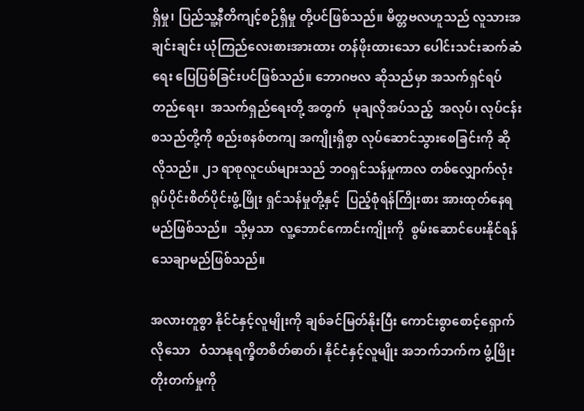ရှိမှု၊ ပြည်သူ့နီတိကျင့်စဉ်ရှိမှု တို့ပင်ဖြစ်သည်။ မိတ္တဗလဟူသည် လူသားအချင်းချင်း ယုံကြည်လေးစားအားထား တန်ဖိုးထားသော ပေါင်းသင်းဆက်ဆံရေး ပြေပြစ်ခြင်းပင်ဖြစ်သည်။ ဘောဂဗလ ဆိုသည်မှာ အသက်ရှင်ရပ်တည်ရေး၊  အသက်ရှည်ရေးတို့ အတွက်  မုချလိုအပ်သည့်  အလုပ်၊ လုပ်ငန်းစသည်တို့ကို စည်းစနစ်တကျ အကျိုးရှိစွာ လုပ်ဆောင်သွားစေခြင်းကို ဆိုလိုသည်။ ၂၁ ရာစုလူငယ်များသည် ဘဝရှင်သန်မှုကာလ တစ်လျှောက်လုံး ရုပ်ပိုင်းစိတ်ပိုင်းဖွံ့ဖြိုး ရှင်သန်မှုတို့နှင့်  ပြည့်စုံရန်ကြိုးစား အားထုတ်နေရမည်ဖြစ်သည်။  သို့မှသာ  လူ့ဘောင်ကောင်းကျိုးကို  စွမ်းဆောင်ပေးနိုင်ရန်  သေချာမည်ဖြစ်သည်။

အလားတူစွာ နိုင်ငံနှင့်လူမျိုးကို ချစ်ခင်မြတ်နိုးပြီး ကောင်းစွာစောင့်ရှောက်လိုသော   ဝံသာနုရက္ခိတစိတ်ဓာတ်၊ နိုင်ငံနှင့်လူမျိုး အဘက်ဘက်က ဖွံ့ဖြိုးတိုးတက်မှုကို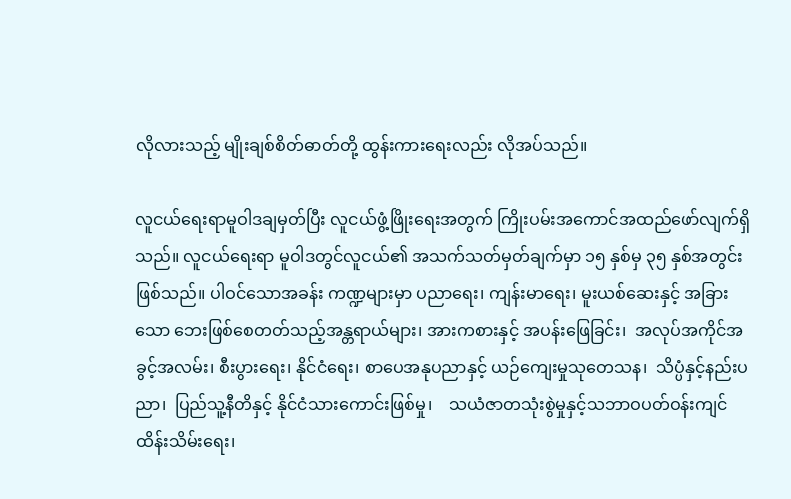လိုလားသည့် မျိုးချစ်စိတ်ဓာတ်တို့ ထွန်းကားရေးလည်း လိုအပ်သည်။

လူငယ်ရေးရာမူဝါဒချမှတ်ပြီး လူငယ်ဖွံ့ဖြိုးရေးအတွက် ကြိုးပမ်းအကောင်အထည်ဖော်လျက်ရှိသည်။ လူငယ်ရေးရာ မူဝါဒတွင်လူငယ်၏ အသက်သတ်မှတ်ချက်မှာ ၁၅ နှစ်မှ ၃၅ နှစ်အတွင်းဖြစ်သည်။ ပါဝင်သောအခန်း ကဏ္ဍများမှာ ပညာရေး၊ ကျန်းမာရေး၊ မူးယစ်ဆေးနှင့် အခြားသော ဘေးဖြစ်စေတတ်သည့်အန္တရာယ်များ၊ အားကစားနှင့် အပန်းဖြေခြင်း၊  အလုပ်အကိုင်အခွင့်အလမ်း၊ စီးပွားရေး၊ နိုင်ငံရေး၊ စာပေအနုပညာနှင့် ယဉ်ကျေးမှုသုတေသန၊  သိပ္ပံနှင့်နည်းပညာ၊  ပြည်သူ့နီတိနှင့် နိုင်ငံသားကောင်းဖြစ်မှု၊    သယံဇာတသုံးစွဲမှုနှင့်သဘာဝပတ်ဝန်းကျင် ထိန်းသိမ်းရေး၊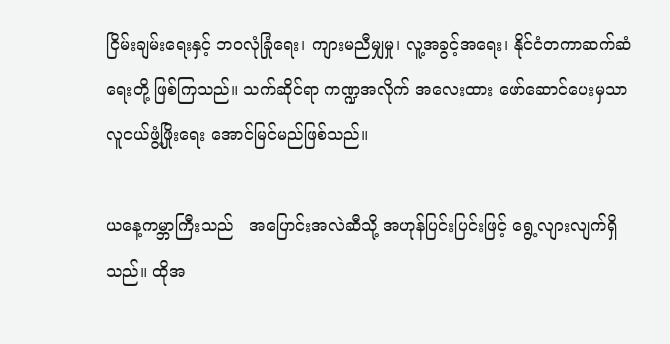ငြိမ်းချမ်းရေးနှင့် ဘဝလုံခြုံရေး၊ ကျားမညီမျှမှု၊ လူ့အခွင့်အရေး၊ နိုင်ငံတကာဆက်ဆံရေးတို့ ဖြစ်ကြသည်။ သက်ဆိုင်ရာ ကဏ္ဍအလိုက် အလေးထား ဖော်ဆောင်ပေးမှသာ လူငယ်ဖွံ့ဖြိုးရေး အောင်မြင်မည်ဖြစ်သည်။

ယနေ့ကမ္ဘာကြီးသည်   အပြောင်းအလဲဆီသို့ အဟုန်ပြင်းပြင်းဖြင့် ရွေ့လျားလျက်ရှိသည်။ ထိုအ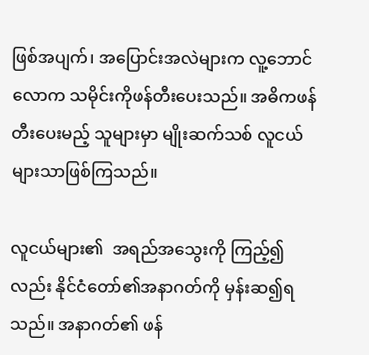ဖြစ်အပျက်၊ အပြောင်းအလဲများက လူ့ဘောင်လောက သမိုင်းကိုဖန်တီးပေးသည်။ အဓိကဖန်တီးပေးမည့် သူများမှာ မျိုးဆက်သစ် လူငယ်များသာဖြစ်ကြသည်။

လူငယ်များ၏  အရည်အသွေးကို ကြည့်၍လည်း နိုင်ငံတော်၏အနာဂတ်ကို မှန်းဆ၍ရသည်။ အနာဂတ်၏ ဖန်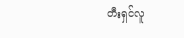တီးရှင်လူ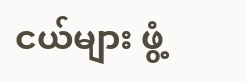ငယ်များ ဖွံ့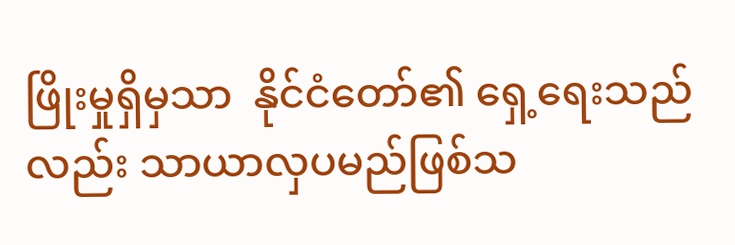ဖြိုးမှုရှိမှသာ  နိုင်ငံတော်၏ ရှေ့ရေးသည်လည်း သာယာလှပမည်ဖြစ်သ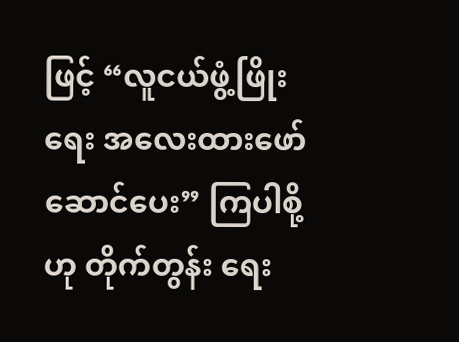ဖြင့် “လူငယ်ဖွံ့ဖြိုးရေး အလေးထားဖော်ဆောင်ပေး” ကြပါစို့ဟု တိုက်တွန်း ရေး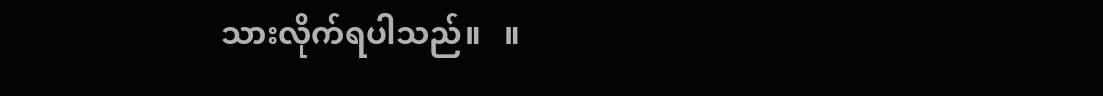သားလိုက်ရပါသည်။   ။